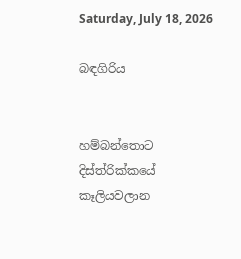Saturday, July 18, 2026

බඳගිරිය


හම්බන්තොට දිස්ත්රික්කයේ කෑලියවලාන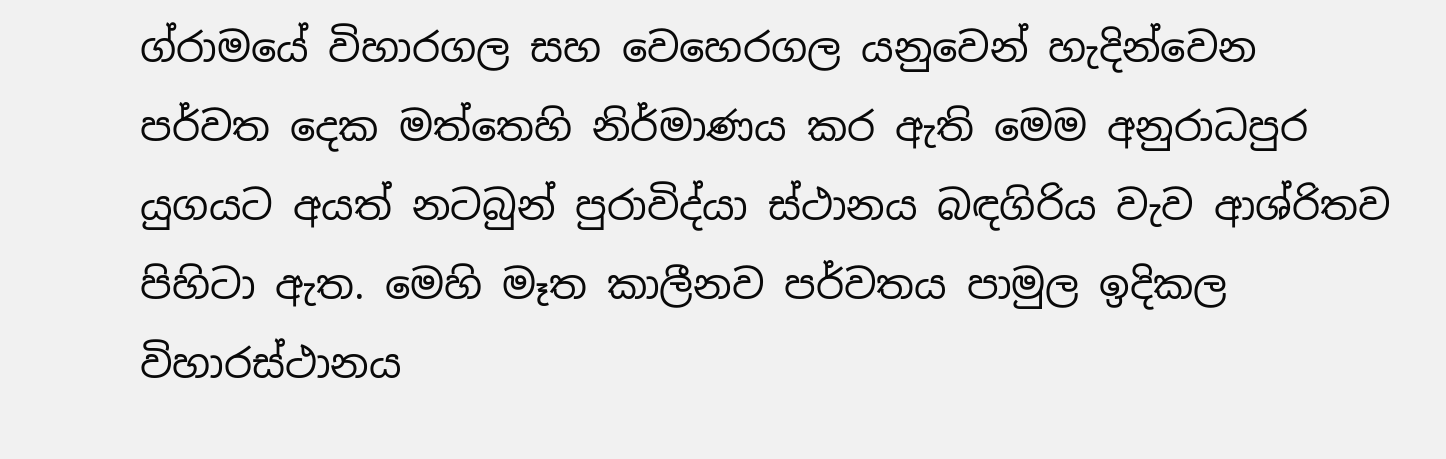ග්රාමයේ විහාරගල සහ වෙහෙරගල යනුවෙන් හැදින්වෙන පර්වත දෙක මත්තෙහි නිර්මාණය කර ඇති මෙම අනුරාධපුර යුගයට අයත් නටබුන් පුරාවිද්යා ස්ථානය බඳගිරිය වැව ආශ්රිතව පිහිටා ඇත. මෙහි මෑත කාලීනව පර්වතය පාමුල ඉදිකල විහාරස්ථානය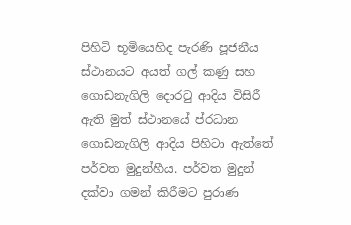පිහිටි භූමියෙහිද පැරණි පූජනීය ස්ථානයට අයත් ගල් කණු සහ ගොඩනැගිලි දොරටු ආදිය විසිරී ඇති මුත් ස්ථානයේ ප්රධාන ගොඩනැගිලි ආදිය පිහිටා ඇත්තේ පර්වත මුදුන්හීය. පර්වත මුදුන් දක්වා ගමන් කිරීමට පුරාණ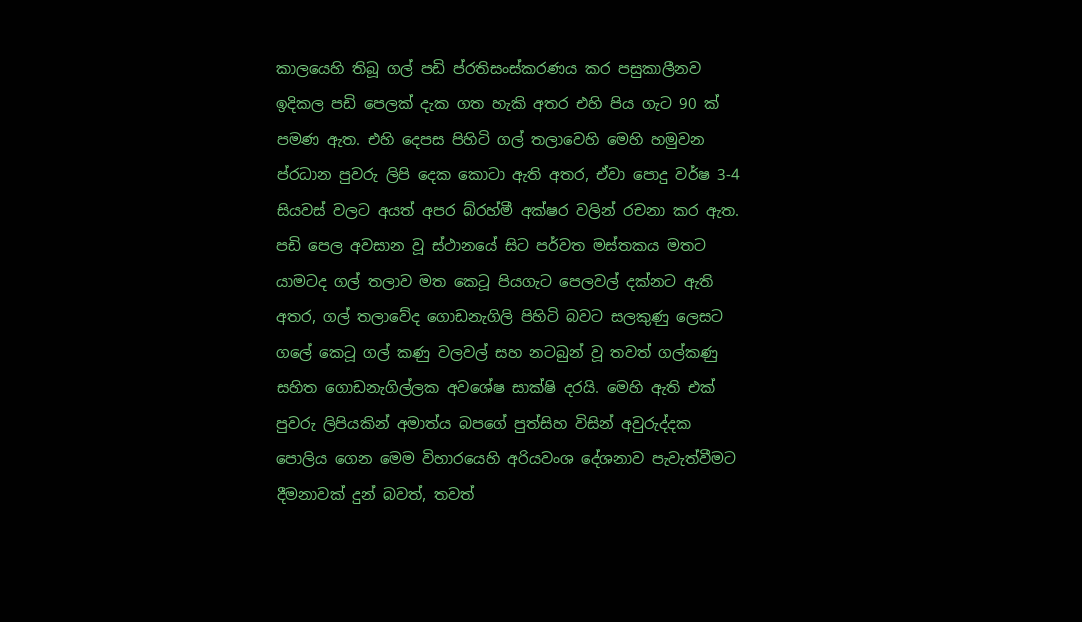කාලයෙහි තිබූ ගල් පඩි ප්රතිසංස්කරණය කර පසුකාලීනව ඉදිකල පඩි පෙලක් දැක ගත හැකි අතර එහි පිය ගැට 90 ක් පමණ ඇත. එහි දෙපස පිහිටි ගල් තලාවෙහි මෙහි හමුවන ප්රධාන පුවරු ලිපි දෙක කොටා ඇති අතර, ඒවා පොදු වර්ෂ 3-4 සියවස් වලට අයත් අපර බ්රහ්මී අක්ෂර වලින් රචනා කර ඇත. පඩි පෙල අවසාන වූ ස්ථානයේ සිට පර්වත මස්තකය මතට යාමටද ගල් තලාව මත කෙටූ පියගැට පෙලවල් දක්නට ඇති අතර, ගල් තලාවේද ගොඩනැගිලි පිහිටි බවට සලකුණු ලෙසට ගලේ කෙටූ ගල් කණු වලවල් සහ නටබුන් වූ තවත් ගල්කණු සහිත ගොඩනැගිල්ලක අවශේෂ සාක්ෂි දරයි. මෙහි ඇති එක් පුවරු ලිපියකින් අමාත්ය බපගේ පුත්සිහ විසින් අවුරුද්දක පොලිය ගෙන මෙම විහාරයෙහි අරියවංශ දේශනාව පැවැත්වීමට දීමනාවක් දුන් බවත්, තවත්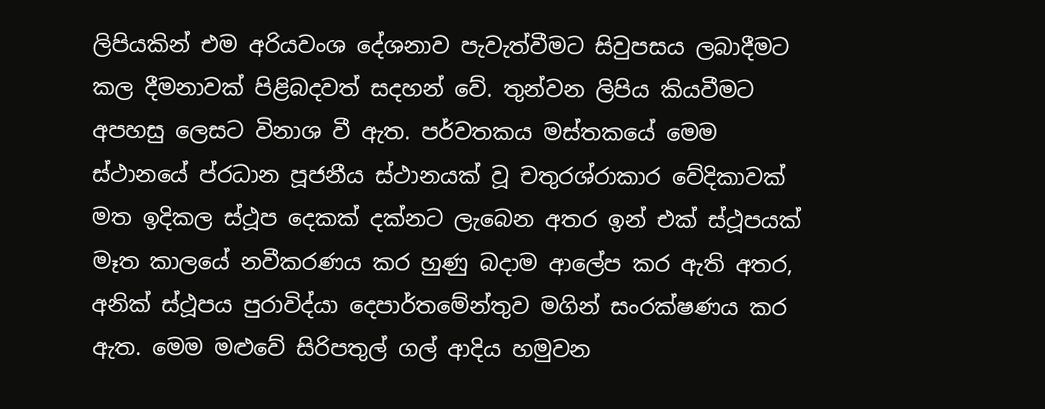ලිපියකින් එම අරියවංශ දේශනාව පැවැත්වීමට සිවුපසය ලබාදීමට කල දීමනාවක් පිළිබදවත් සදහන් වේ. තුන්වන ලිපිය කියවීමට අපහසු ලෙසට විනාශ වී ඇත. පර්වතකය මස්තකයේ මෙම ස්ථානයේ ප්රධාන පූජනීය ස්ථානයක් වූ චතුරශ්රාකාර වේදිකාවක් මත ඉදිකල ස්ථූප දෙකක් දක්නට ලැබෙන අතර ඉන් එක් ස්ථූපයක් මෑත කාලයේ නවීකරණය කර හුණු බදාම ආලේප කර ඇති අතර, අනික් ස්ථූපය පුරාවිද්යා දෙපාර්තමේන්තුව මගින් සංරක්ෂණය කර ඇත. මෙම මළුවේ සිරිපතුල් ගල් ආදිය හමුවන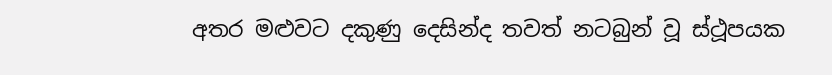අතර මළුවට දකුණු දෙසින්ද තවත් නටබුන් වූ ස්ථූපයක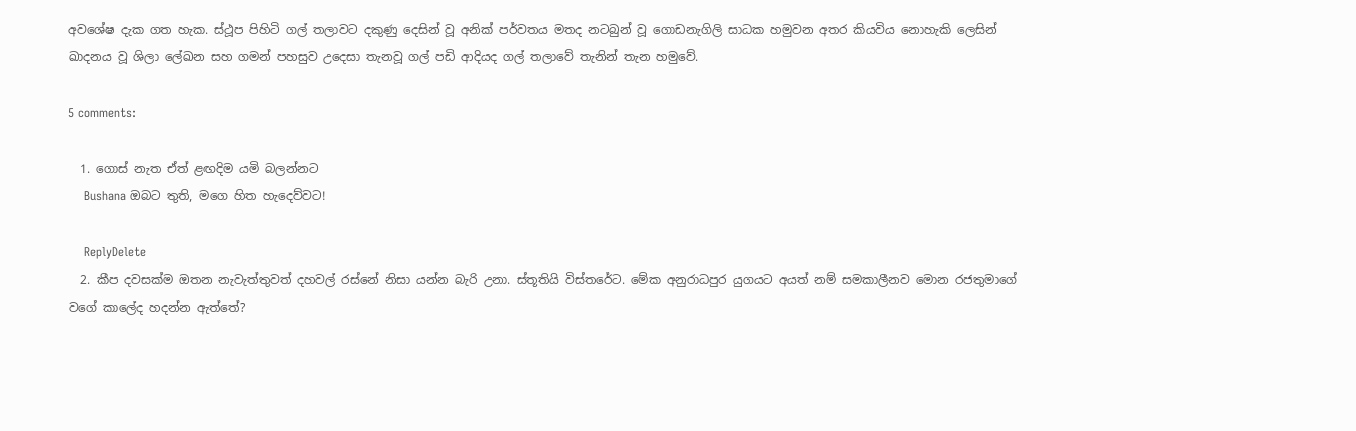අවශේෂ දැක ගත හැක. ස්ථූප පිහිටි ගල් තලාවට දකුණු දෙසින් වූ අනික් පර්වතය මතද නටබුන් වූ ගොඩනැගිලි සාධක හමුවන අතර කියවිය නොහැකි ලෙසින් ඛාදනය වූ ශිලා ලේඛන සහ ගමන් පහසුව උදෙසා තැනවූ ගල් පඩි ආදියද ගල් තලාවේ තැනින් තැන හමුවේ.

5 comments:

  1. ගොස් නැත ඒත් ළඟදිම යමි බලන්නට
    Bushana ඔබට තුති, මගෙ හිත හැදෙව්වට!

    ReplyDelete
  2. කීප දවසක්ම ඔතන නැවැත්තුවත් දහවල් රස්නේ නිසා යන්න බැරි උනා. ස්තූතියි විස්තරේට. මේක අනුරාධපුර යුගයට අයත් නම් සමකාලීනව මොන රජතුමාගේ වගේ කාලේද හදන්න ඇත්තේ?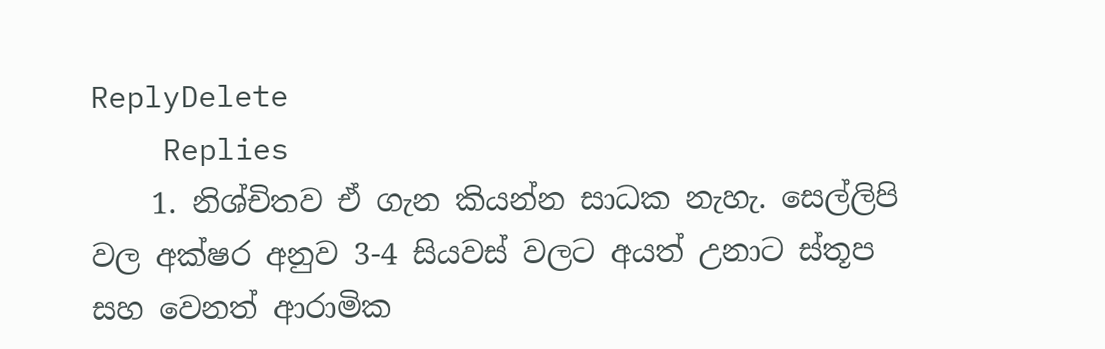ReplyDelete
    Replies
    1. නිශ්චිතව ඒ ගැන කියන්න සාධක නැහැ. සෙල්ලිපි වල අක්ෂර අනුව 3-4 සියවස් වලට අයත් උනාට ස්තූප සහ වෙනත් ආරාමික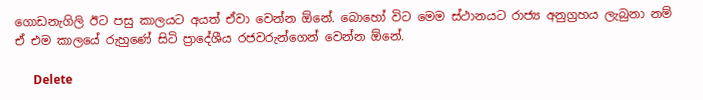ගොඩනැගිලි ඊට පසු කාලයට අයත් ඒවා වෙන්න ඕනේ. බොහෝ විට මෙම ස්ථානයට රාජ්‍ය අනුග්‍රහය ලැබුනා නම් ඒ එම කාලයේ රුහුණේ සිටි ප්‍රාදේශීය රජවරුන්ගෙන් වෙන්න ඕනේ.

      Delete